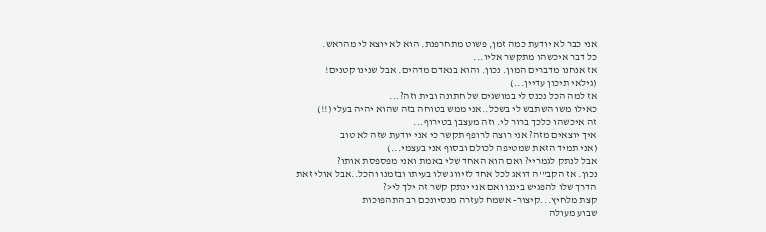אני כבר לא יודעת כמה זמן, פשוט מתחרפנת. הוא לא יוצא לי מהראש.
כל דבר איכשהו מתקשר אליו...
אז אנחנו מדברים המון. נכון. והוא בנאדם מדהים. אבל שנינו קטנים!
(גילאי תיכון עדיין...)
אז למה הכל נכנס לי במושגים של חתונה ובית וזה?...
כאילו משו השתבש לי בשכל..אני ממש בטוחה בזה שהוא יהיה בעלי (!!)
זה איכשהו כלכך ברור לי. וזה מעצבן בטירוף...
איך יוצאים מזה? אני רוצה לרופף תקשר כי אני יודעת שזה לא טוב
(אני תמיד הזאת שמטיפה לכולם ובסוף אני בעצמי...)
אבל לנתק לגמריי? ואם הוא האחד שלי באמת ואני מפספסת אותו?
נכון. אז הקב"'ה דואג לכל אחד לזיווג שלו בעיתו ובזמנו והכל..אבל אולי זאת
הדרך שלו להפגיש ביננו ואם אני ינתק קשר זה ילך לי<?
קצת מלחיץ...קיצור- אשמח לעזרה מנסיונכם רב התהפוכות
שבוע מעולה